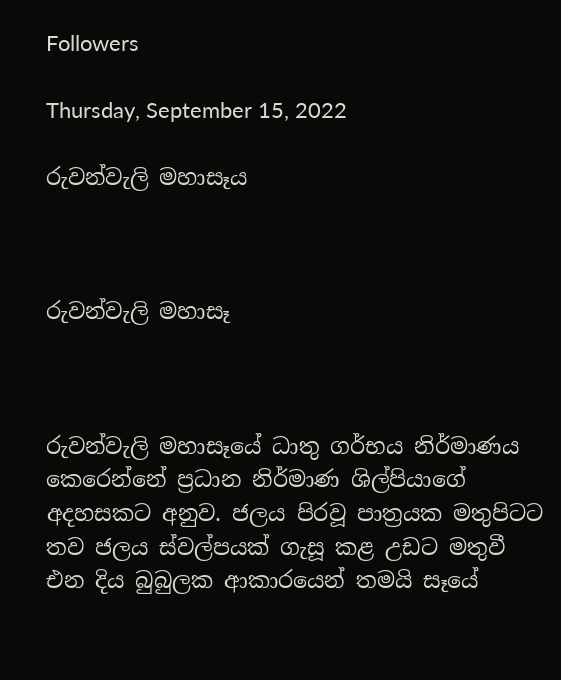Followers

Thursday, September 15, 2022

රුවන්වැලි මහාසෑය



රුවන්වැලි මහාසෑ



රුවන්වැලි මහාසෑයේ ධාතු ගර්භය නිර්මාණය කෙරෙන්නේ ප්‍රධාන නිර්මාණ ශිල්පියාගේ අදහසකට අනුව. ජලය පිරවූ පාත්‍රයක මතුපිටට තව ජලය ස්වල්පයක් ගැසූ කළ උඩට මතුවී එන දිය බුබුලක ආකාරයෙන් තමයි සෑයේ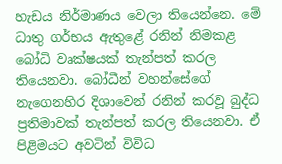හැඩය නිර්මාණය වෙලා තියෙන්නෙ. මේ ධාතු ගර්භය ඇතුළේ රනින් නිමකළ බෝධි වෘක්ෂයක් තැන්පත් කරල තියෙනවා. බෝධීන් වහන්සේගේ නැගෙනහිර දිශාවෙන් රනින් කරවූ බුද්ධ ප්‍රතිමාවක් තැන්පත් කරල තියෙනවා. ඒ පිළිමයට අවටින් විවිධ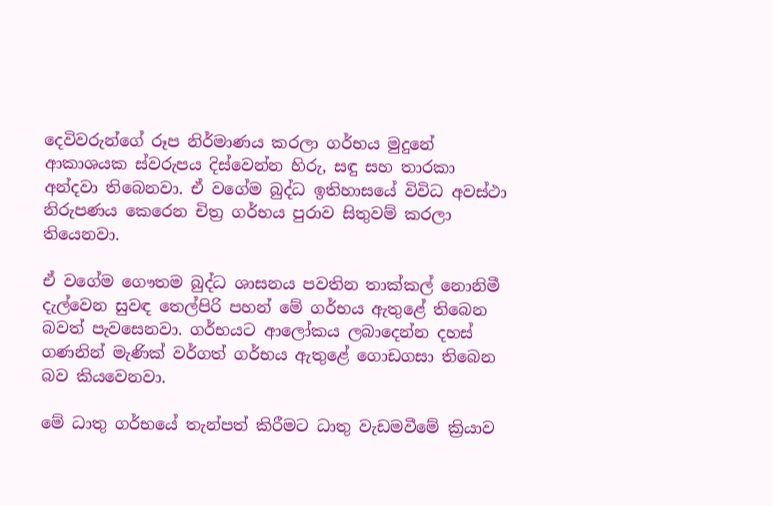දෙවිවරුන්ගේ රූප නිර්මාණය කරලා ගර්භය මුදුනේ ආකාශයක ස්වරුපය දිස්වෙන්න හිරු, සඳු සහ තාරකා අන්දවා තිබෙනවා. ඒ වගේම බුද්ධ ඉතිහාසයේ විවිධ අවස්ථා නිරුපණය කෙරෙන චිත්‍ර ගර්භය පුරාව සිතුවම් කරලා තියෙනවා.

ඒ වගේම ගෞතම බුද්ධ ශාසනය පවතින තාක්කල් නොනිමී දැල්වෙන සුවඳ තෙල්පිරි පහන් මේ ගර්භය ඇතුළේ තිබෙන බවත් පැවසෙනවා. ගර්භයට ආලෝකය ලබාදෙන්න දහස් ගණනින් මැණික් වර්ගත් ගර්භය ඇතුළේ ගොඩගසා තිබෙන බව කියවෙනවා.

මේ ධාතු ගර්භයේ තැන්පත් කිරීමට ධාතු වැඩමවීමේ ක්‍රියාව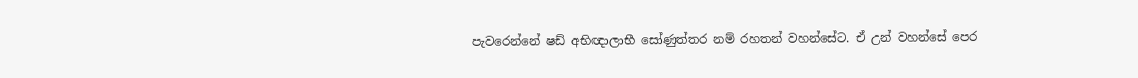පැවරෙන්නේ ෂඩ් අභිඥාලාභී සෝණුත්තර නම් රහතන් වහන්සේට. ඒ උන් වහන්සේ පෙර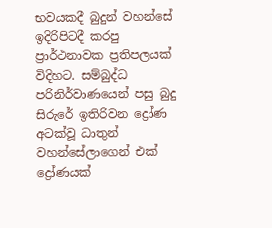භවයකදී බුදුන් වහන්සේ ඉදිරිපිටදී කරපු ප්‍රාර්ථනාවක ප්‍රතිපලයක් විදිහට. සම්බුද්ධ පරිනිර්වාණයෙන් පසු බුදු සිරුරේ ඉතිරිවන ද්‍රෝණ අටක්වූ ධාතුන් වහන්සේලාගෙන් එක් ද්‍රෝණයක්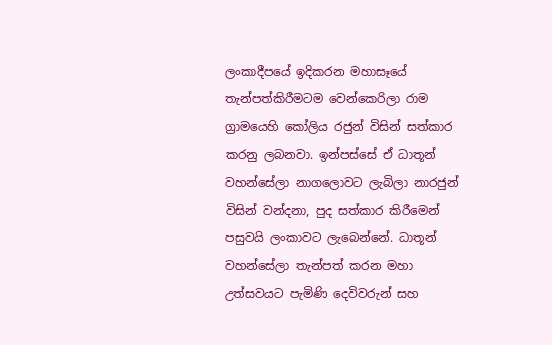ලංකාදීපයේ ඉදිකරන මහාසෑයේ තැන්පත්කිරීමටම වෙන්කෙරිලා රාම ග්‍රාමයෙහි කෝලිය රජුන් විසින් සත්කාර කරනු ලබනවා. ඉන්පස්සේ ඒ ධාතූන් වහන්සේලා නාගලොවට ලැබිලා නාරජුන් විසින් වන්දනා, පුද සත්කාර කිරීමෙන් පසුවයි ලංකාවට ලැබෙන්නේ. ධාතූන් වහන්සේලා තැන්පත් කරන මහා උත්සවයට පැමිණි දෙවිවරුන් සහ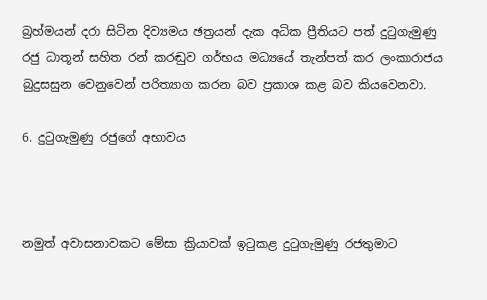බ්‍රහ්මයන් දරා සිටින දිව්‍යමය ඡත්‍රයන් දැක අධික ප්‍රීතියට පත් දුටුගැමුණු රජු ධාතූන් සහිත රන් කරඬුව ගර්භය මධ්‍යයේ තැන්පත් කර ලංකාරාජය බුදුසසුන වෙනුවෙන් පරිත්‍යාග කරන බව ප්‍රකාශ කළ බව කියවෙනවා.

6. දුටුගැමුණු රජුගේ අභාවය



නමුත් අවාසනාවකට මේසා ක්‍රියාවක් ඉටුකළ දුටුගැමුණු රජතුමාට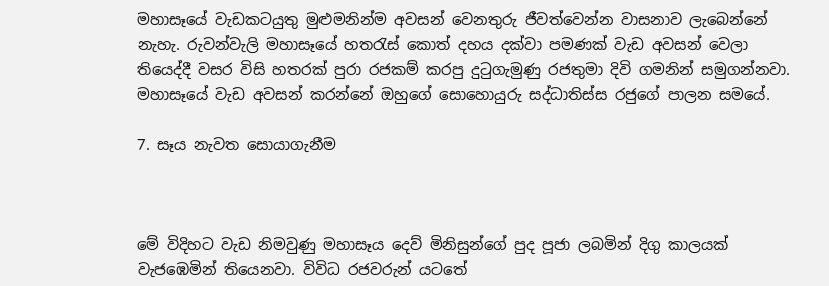මහාසෑයේ වැඩකටයුතු මුළුමනින්ම අවසන් වෙනතුරු ජීවත්වෙන්න වාසනාව ලැබෙන්නේ නැහැ. රුවන්වැලි මහාසෑයේ හතරැස් කොත් දහය දක්වා පමණක් වැඩ අවසන් වෙලා තියෙද්දී වසර විසි හතරක් පුරා රජකම් කරපු දුටුගැමුණු රජතුමා දිවි ගමනින් සමුගන්නවා. මහාසෑයේ වැඩ අවසන් කරන්නේ ඔහුගේ සොහොයුරු සද්ධාතිස්ස රජුගේ පාලන සමයේ.

7. සෑය නැවත සොයාගැනීම



මේ විදිහට වැඩ නිමවුණු මහාසෑය දෙව් මිනිසුන්ගේ පුද පූජා ලබමින් දිගු කාලයක් වැජඹෙමින් තියෙනවා. විවිධ රජවරුන් යටතේ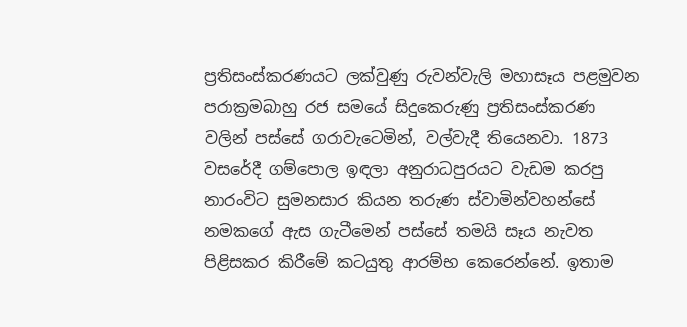ප්‍රතිසංස්කරණයට ලක්වුණු රුවන්වැලි මහාසෑය පළමුවන පරාක්‍රමබාහු රජ සමයේ සිදුකෙරුණු ප්‍රතිසංස්කරණ වලින් පස්සේ ගරාවැටෙමින්, වල්වැදී තියෙනවා. 1873 වසරේදී ගම්පොල ඉඳලා අනුරාධපුරයට වැඩම කරපු නාරංවිට සුමනසාර කියන තරුණ ස්වාමින්වහන්සේ නමකගේ ඇස ගැටීමෙන් පස්සේ තමයි සෑය නැවත පිළිසකර කිරීමේ කටයුතු ආරම්භ කෙරෙන්නේ. ඉතාම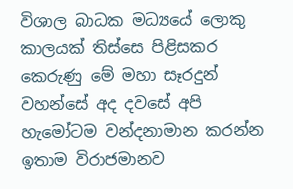විශාල බාධක මධ්‍යයේ ලොකු කාලයක් තිස්සෙ පිළිසකර කෙරුණු මේ මහා සෑරදුන් වහන්සේ අද දවසේ අපි හැමෝටම වන්දනාමාන කරන්න ඉතාම විරාජමානව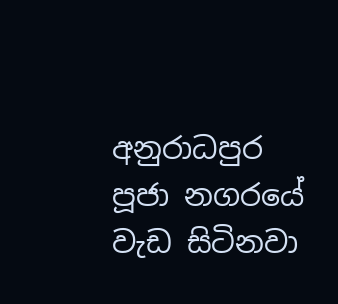අනුරාධපුර පූජා නගරයේ වැඩ සිටිනවා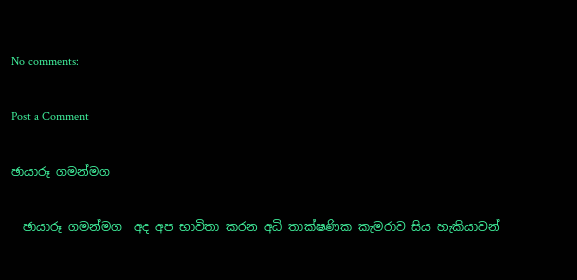No comments:

Post a Comment

ඡායාරූ ගමන්මග

  ඡායාරූ ගමන්මග  අද අප භාවිතා කරන අධි තාක්ෂණික කැමරාව සිය හැකියාවන්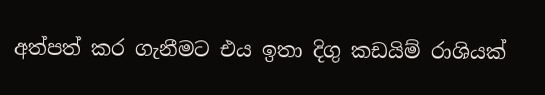අත්පත් කර ගැනීමට එය ඉතා දිගු කඩයිම් රාශියක්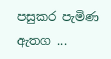පසුකර පැමිණ ඇතග ...